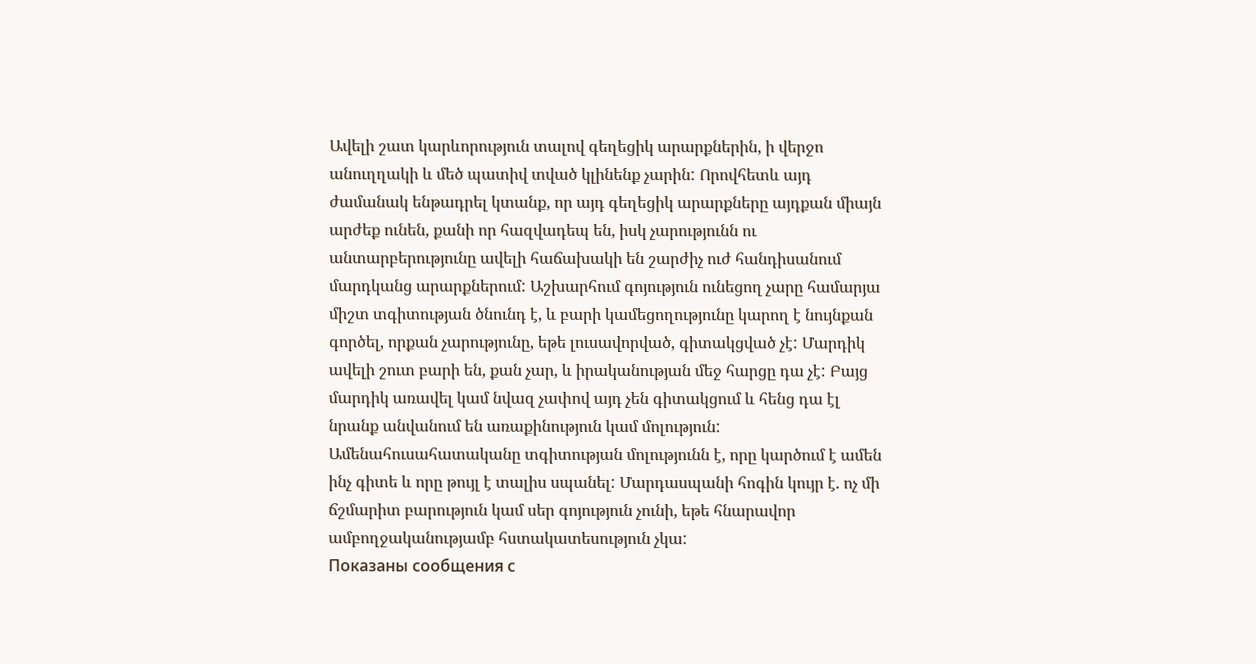Ավելի շատ կարևորություն տալով գեղեցիկ արարքներին, ի վերջո անուղղակի և մեծ պատիվ տված կլինենք չարին: Որովհետև այդ ժամանակ ենթադրել կտանք, որ այդ գեղեցիկ արարքները այդքան միայն արժեք ունեն, քանի որ հազվադեպ են, իսկ չարությունն ու անտարբերությունը ավելի հաճախակի են շարժիչ ուժ հանդիսանում մարդկանց արարքներում: Աշխարհում գոյություն ունեցող չարը համարյա միշտ տգիտության ծնունդ է, և բարի կամեցողությունը կարող է նույնքան գործել, որքան չարությունը, եթե լուսավորված, գիտակցված չէ: Մարդիկ ավելի շուտ բարի են, քան չար, և իրականության մեջ հարցը դա չէ: Բայց մարդիկ առավել կամ նվազ չափով այդ չեն գիտակցում և հենց դա էլ նրանք անվանում են առաքինություն կամ մոլություն: Ամենահուսահատականը տգիտության մոլությունն է, որը կարծում է ամեն ինչ գիտե և որը թույլ է տալիս սպանել: Մարդասպանի հոգին կույր է. ոչ մի ճշմարիտ բարություն կամ սեր գոյություն չունի, եթե հնարավոր ամբողջականությամբ հստակատեսություն չկա:
Показаны сообщения с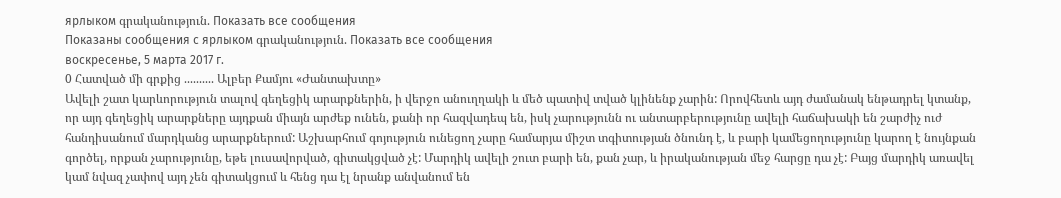ярлыком գրականություն. Показать все сообщения
Показаны сообщения с ярлыком գրականություն. Показать все сообщения
воскресенье, 5 марта 2017 г.
0 Հատված մի գրքից .......... Ալբեր Քամյու «Ժանտախտը»
Ավելի շատ կարևորություն տալով գեղեցիկ արարքներին, ի վերջո անուղղակի և մեծ պատիվ տված կլինենք չարին: Որովհետև այդ ժամանակ ենթադրել կտանք, որ այդ գեղեցիկ արարքները այդքան միայն արժեք ունեն, քանի որ հազվադեպ են, իսկ չարությունն ու անտարբերությունը ավելի հաճախակի են շարժիչ ուժ հանդիսանում մարդկանց արարքներում: Աշխարհում գոյություն ունեցող չարը համարյա միշտ տգիտության ծնունդ է, և բարի կամեցողությունը կարող է նույնքան գործել, որքան չարությունը, եթե լուսավորված, գիտակցված չէ: Մարդիկ ավելի շուտ բարի են, քան չար, և իրականության մեջ հարցը դա չէ: Բայց մարդիկ առավել կամ նվազ չափով այդ չեն գիտակցում և հենց դա էլ նրանք անվանում են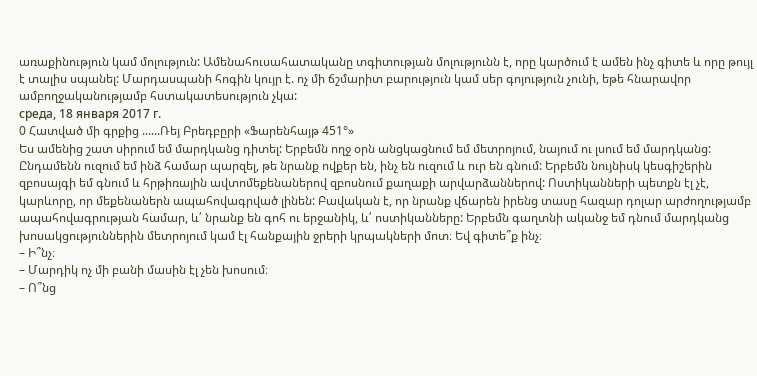առաքինություն կամ մոլություն: Ամենահուսահատականը տգիտության մոլությունն է, որը կարծում է ամեն ինչ գիտե և որը թույլ է տալիս սպանել: Մարդասպանի հոգին կույր է. ոչ մի ճշմարիտ բարություն կամ սեր գոյություն չունի, եթե հնարավոր ամբողջականությամբ հստակատեսություն չկա:
среда, 18 января 2017 г.
0 Հատված մի գրքից ......Ռեյ Բրեդբըրի «Ֆարենհայթ 451°»
Ես ամենից շատ սիրում եմ մարդկանց դիտել: Երբեմն ողջ օրն անցկացնում եմ մետրոյում, նայում ու լսում եմ մարդկանց: Ընդամենն ուզում եմ ինձ համար պարզել, թե նրանք ովքեր են, ինչ են ուզում և ուր են գնում: Երբեմն նույնիսկ կեսգիշերին զբոսայգի եմ գնում և հրթիռային ավտոմեքենաներով զբոսնում քաղաքի արվարձաններով: Ոստիկանների պետքն էլ չէ, կարևորը, որ մեքենաներն ապահովագրված լինեն: Բավական է, որ նրանք վճարեն իրենց տասը հազար դոլար արժողությամբ ապահովագրության համար, և՛ նրանք են գոհ ու երջանիկ, և՛ ոստիկանները: Երբեմն գաղտնի ականջ եմ դնում մարդկանց խոսակցություններին մետրոյում կամ էլ հանքային ջրերի կրպակների մոտ։ Եվ գիտե՞ք ինչ։
– Ի՞նչ։
– Մարդիկ ոչ մի բանի մասին էլ չեն խոսում։
– Ո՞նց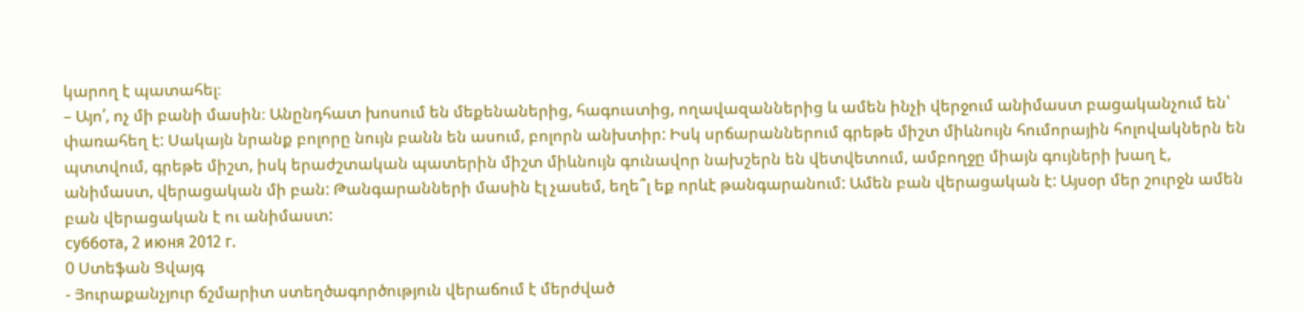կարող է պատահել։
– Այո՛, ոչ մի բանի մասին։ Անընդհատ խոսում են մեքենաներից, հագուստից, ողավազաններից և ամեն ինչի վերջում անիմաստ բացականչում են՝ փառահեղ է: Սակայն նրանք բոլորը նույն բանն են ասում, բոլորն անխտիր: Իսկ սրճարաններում գրեթե միշտ միևնույն հումորային հոլովակներն են պտտվում, գրեթե միշտ, իսկ երաժշտական պատերին միշտ միևնույն գունավոր նախշերն են վետվետում, ամբողջը միայն գույների խաղ է, անիմաստ, վերացական մի բան: Թանգարանների մասին էլ չասեմ, եղե՞լ եք որևէ թանգարանում: Ամեն բան վերացական է: Այսօր մեր շուրջն ամեն բան վերացական է ու անիմաստ:
суббота, 2 июня 2012 г.
0 Ստեֆան Ցվայգ
- Յուրաքանչյուր ճշմարիտ ստեղծագործություն վերաճում է մերժված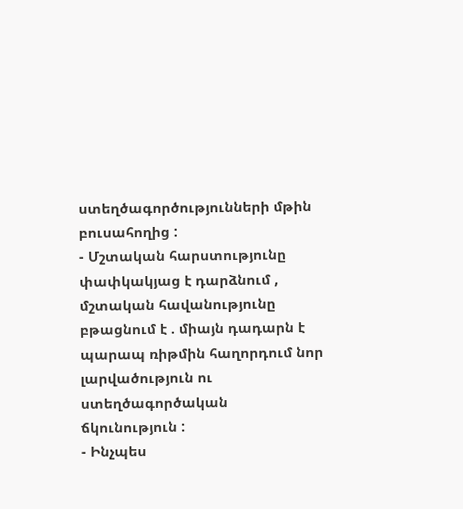ստեղծագործությունների մթին բուսահողից :
- Մշտական հարստությունը փափկակյաց է դարձնում , մշտական հավանությունը բթացնում է . միայն դադարն է պարապ ռիթմին հաղորդում նոր լարվածություն ու ստեղծագործական ճկունություն :
- Ինչպես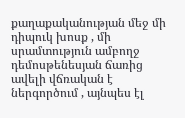քաղաքականության մեջ մի դիպուկ խոսք , մի սրամտություն ամբողջ դեմոսթենեսյան ճառից ավելի վճռական է ներգործում , այնպես էլ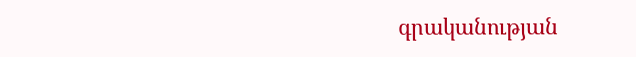գրականության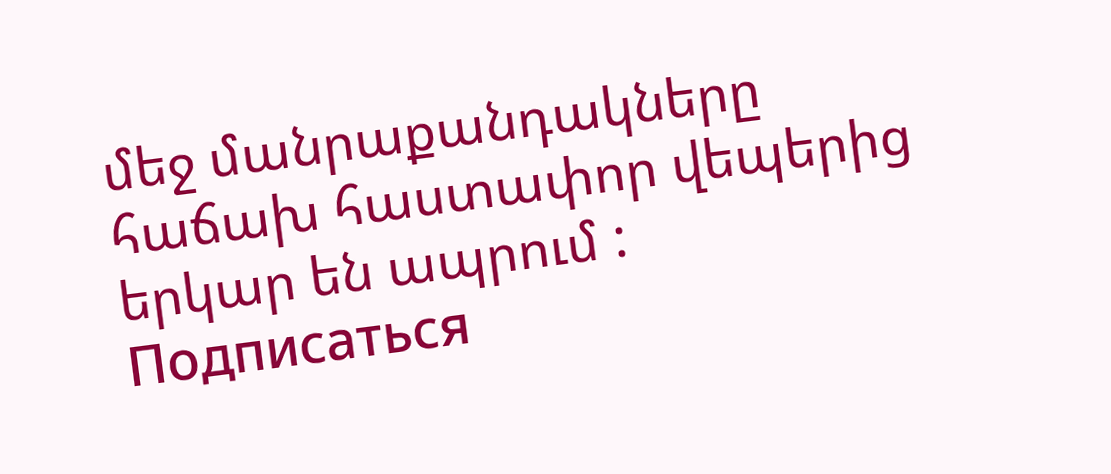մեջ մանրաքանդակները հաճախ հաստափոր վեպերից երկար են ապրում :
Подписаться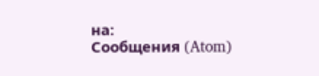на:
Сообщения (Atom)